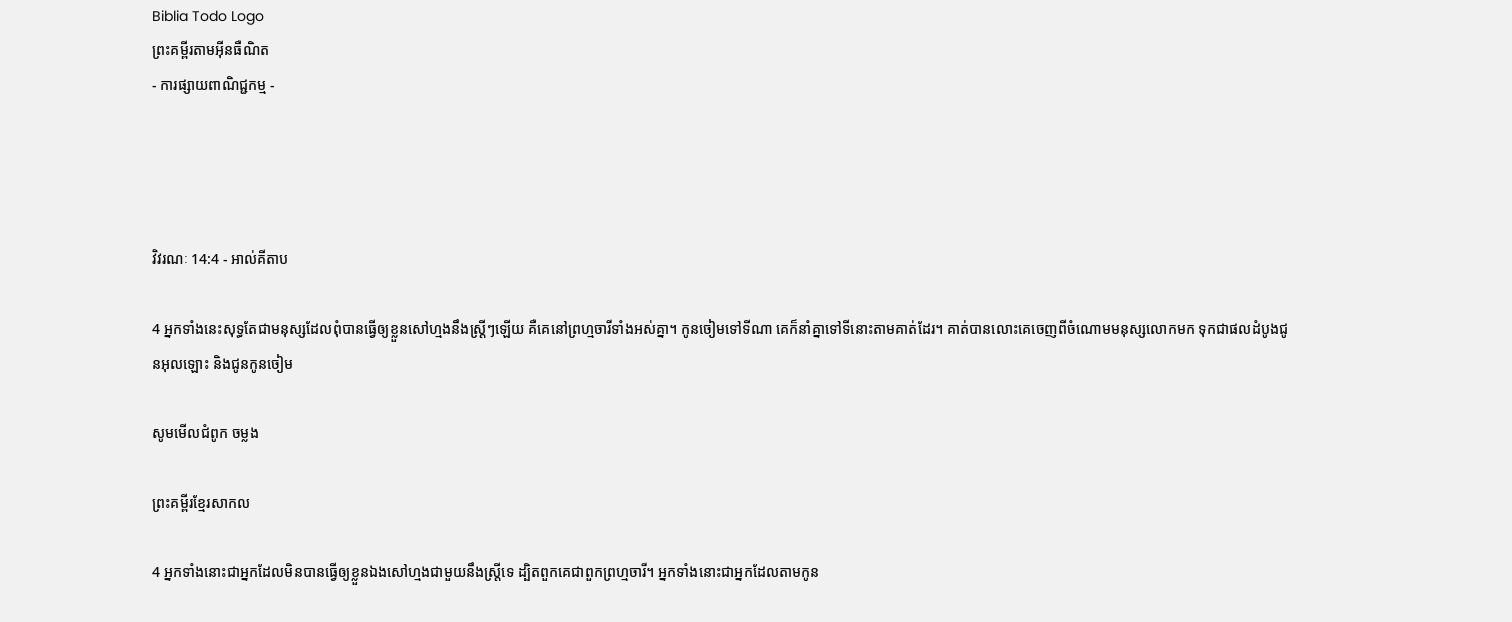Biblia Todo Logo
ព្រះគម្ពីរតាមអ៊ីនធឺណិត
- ការផ្សាយពាណិជ្ជកម្ម -




វិវរណៈ 14:4 - អាល់គីតាប

4 អ្នកទាំងនេះសុទ្ធតែជាមនុស្សដែលពុំបានធ្វើឲ្យខ្លួនសៅ‌ហ្មងនឹងស្ដ្រីៗឡើយ គឺគេនៅព្រហ្មចារីទាំងអស់គ្នា។ កូនចៀមទៅទីណា គេក៏នាំគ្នាទៅទីនោះតាមគាត់ដែរ។ គាត់បានលោះគេចេញពីចំណោមមនុស្សលោកមក ទុកជាផលដំបូងជូនអុលឡោះ និងជូនកូនចៀម

សូមមើលជំពូក ចម្លង

ព្រះគម្ពីរខ្មែរសាកល

4 អ្នកទាំងនោះជាអ្នកដែលមិនបានធ្វើឲ្យខ្លួនឯងសៅហ្មងជាមួយនឹងស្ត្រីទេ ដ្បិតពួកគេជាពួកព្រហ្មចារី។ អ្នកទាំងនោះជាអ្នកដែលតាមកូន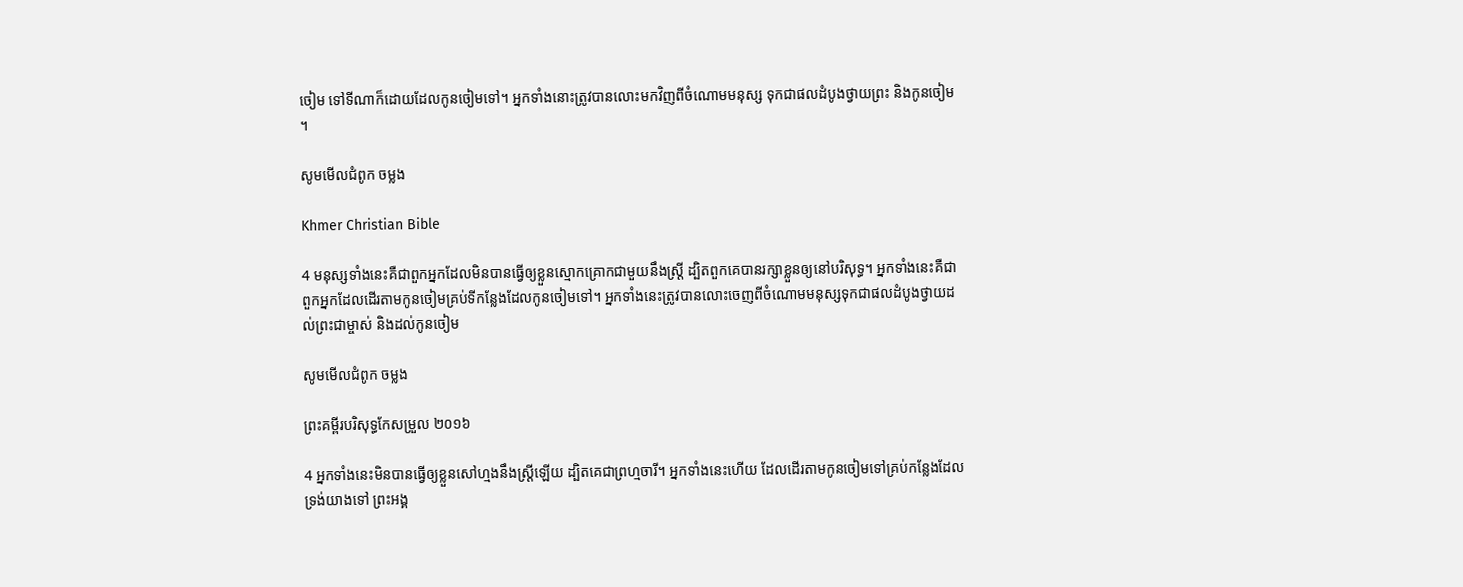ចៀម ទៅទីណាក៏ដោយដែលកូនចៀមទៅ។ អ្នកទាំងនោះត្រូវបានលោះមកវិញពីចំណោមមនុស្ស ទុកជាផលដំបូងថ្វាយព្រះ និងកូនចៀម។

សូមមើលជំពូក ចម្លង

Khmer Christian Bible

4 មនុស្សទាំងនេះគឺជាពួកអ្នកដែលមិនបានធ្វើឲ្យខ្លួនស្មោកគ្រោកជាមួយនឹងស្រ្ដី ដ្បិតពួកគេបានរក្សាខ្លួនឲ្យនៅបរិសុទ្ធ។ អ្នកទាំងនេះគឺជាពួកអ្នកដែលដើរតាមកូនចៀមគ្រប់ទីកន្លែងដែលកូនចៀមទៅ។ អ្នកទាំងនេះត្រូវបានលោះចេញពីចំណោមមនុស្សទុកជាផលដំបូងថ្វាយដល់ព្រះជាម្ចាស់ និងដល់កូនចៀម

សូមមើលជំពូក ចម្លង

ព្រះគម្ពីរបរិសុទ្ធកែសម្រួល ២០១៦

4 អ្នកទាំងនេះមិនបានធ្វើឲ្យខ្លួនសៅហ្មងនឹងស្ត្រីឡើយ ដ្បិតគេជាព្រហ្មចារី។ អ្នកទាំងនេះហើយ ដែលដើរតាមកូនចៀមទៅគ្រប់កន្លែងដែលទ្រង់យាងទៅ ព្រះ‌អង្គ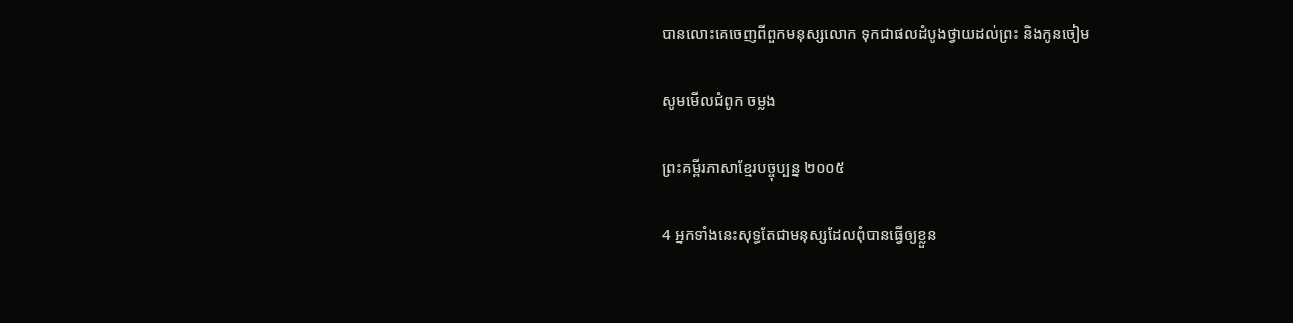បានលោះគេចេញពីពួកមនុស្សលោក ទុកជាផលដំបូងថ្វាយដល់ព្រះ និងកូនចៀម

សូមមើលជំពូក ចម្លង

ព្រះគម្ពីរភាសាខ្មែរបច្ចុប្បន្ន ២០០៥

4 អ្នកទាំងនេះសុទ្ធតែជាមនុស្សដែលពុំបានធ្វើឲ្យខ្លួន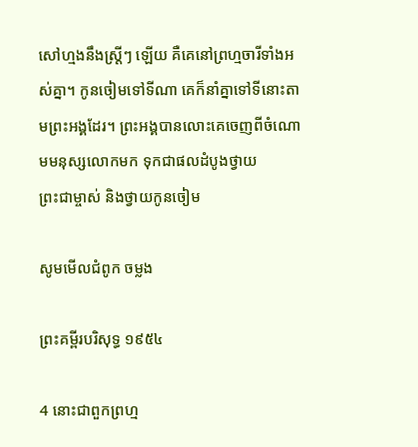សៅ‌ហ្មងនឹងស្ត្រីៗ ឡើយ គឺគេនៅព្រហ្មចារីទាំងអស់គ្នា។ កូនចៀមទៅទីណា គេក៏នាំគ្នាទៅទីនោះតាមព្រះអង្គដែរ។ ព្រះអង្គបានលោះគេចេញពីចំណោមមនុស្សលោកមក ទុកជាផលដំបូងថ្វាយព្រះ‌ជា‌ម្ចាស់ និងថ្វាយកូនចៀម

សូមមើលជំពូក ចម្លង

ព្រះគម្ពីរបរិសុទ្ធ ១៩៥៤

4 នោះជាពួកព្រហ្ម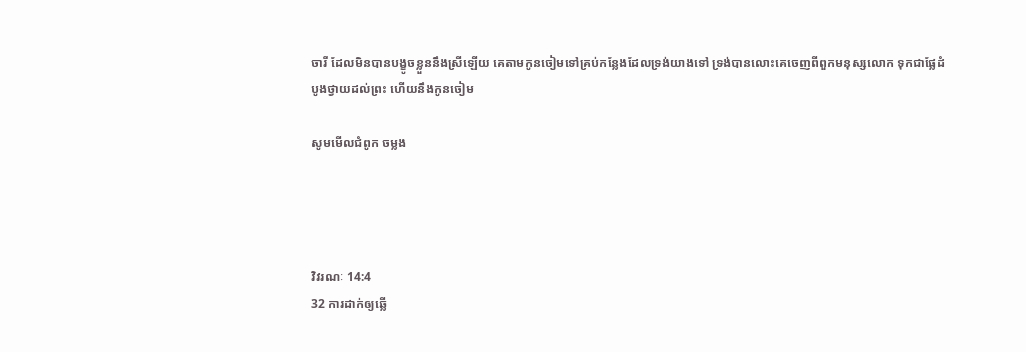ចារី ដែលមិនបានបង្ខូចខ្លួននឹងស្រីឡើយ គេតាមកូនចៀមទៅគ្រប់កន្លែងដែលទ្រង់យាងទៅ ទ្រង់បានលោះគេចេញពីពួកមនុស្សលោក ទុកជាផ្លែដំបូងថ្វាយដល់ព្រះ ហើយនឹងកូនចៀម

សូមមើលជំពូក ចម្លង




វិវរណៈ 14:4
32 ការដាក់ឲ្យឆ្លើ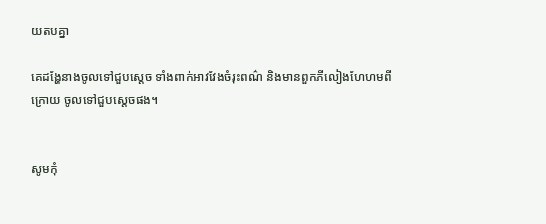យតបគ្នា

គេដង្ហែនាងចូលទៅជួបស្តេច ទាំងពាក់អាវ‌វែងចំរុះពណ៌ និងមានពួកភីលៀងហែ‌ហមពីក្រោយ ចូលទៅជួបស្តេចផង។


សូមកុំ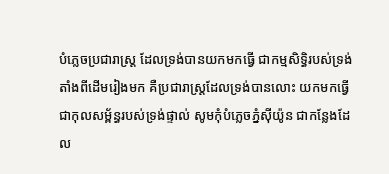បំភ្លេចប្រជា‌រាស្ត្រ ដែលទ្រង់បានយកមកធ្វើ ជាកម្មសិទ្ធិរបស់ទ្រង់ តាំងពីដើមរៀងមក គឺប្រជា‌រាស្ត្រដែលទ្រង់បានលោះ យកមកធ្វើជាកុល‌សម្ព័ន្ធរបស់ទ្រង់ផ្ទាល់ សូមកុំបំភ្លេចភ្នំស៊ីយ៉ូន ជាកន្លែងដែល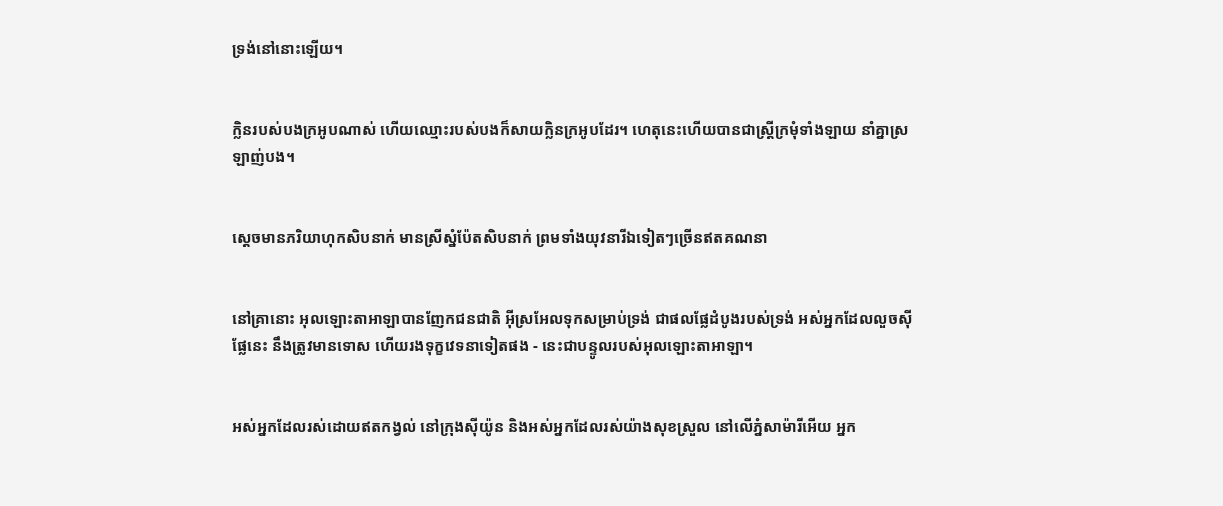ទ្រង់នៅនោះឡើយ។


ក្លិនរបស់បងក្រអូបណាស់ ហើយឈ្មោះរបស់បងក៏សាយក្លិនក្រអូបដែរ។ ហេតុនេះហើយបានជាស្ត្រីក្រមុំទាំង‌ឡាយ នាំគ្នាស្រឡាញ់បង។


ស្ដេចមានភរិយាហុក‌សិបនាក់ មានស្រីស្នំប៉ែត‌សិបនាក់ ព្រមទាំងយុវ‌នារីឯទៀតៗច្រើនឥតគណនា


នៅគ្រានោះ អុលឡោះ‌តាអាឡាបានញែកជន‌ជាតិ អ៊ីស្រ‌អែលទុកសម្រាប់ទ្រង់ ជាផលផ្លែដំបូងរបស់ទ្រង់ អស់អ្នកដែលលួចស៊ីផ្លែនេះ នឹងត្រូវមានទោស ហើយរងទុក្ខវេទនាទៀតផង - នេះជាបន្ទូលរបស់អុលឡោះ‌តាអាឡា។


អស់អ្នកដែលរស់ដោយឥតកង្វល់ នៅក្រុងស៊ីយ៉ូន និងអស់អ្នកដែលរស់យ៉ាងសុខស្រួល នៅលើភ្នំសា‌ម៉ារីអើយ អ្នក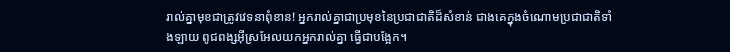រាល់គ្នាមុខជាត្រូវវេទនាពុំ‌ខាន! អ្នករាល់គ្នាជាប្រមុខនៃប្រជា‌ជាតិដ៏សំខាន់ ជាងគេក្នុងចំណោមប្រជា‌ជាតិទាំង‌ឡាយ ពូជ‌ពង្សអ៊ីស្រ‌អែលយកអ្នករាល់គ្នា ធ្វើជាបង្អែក។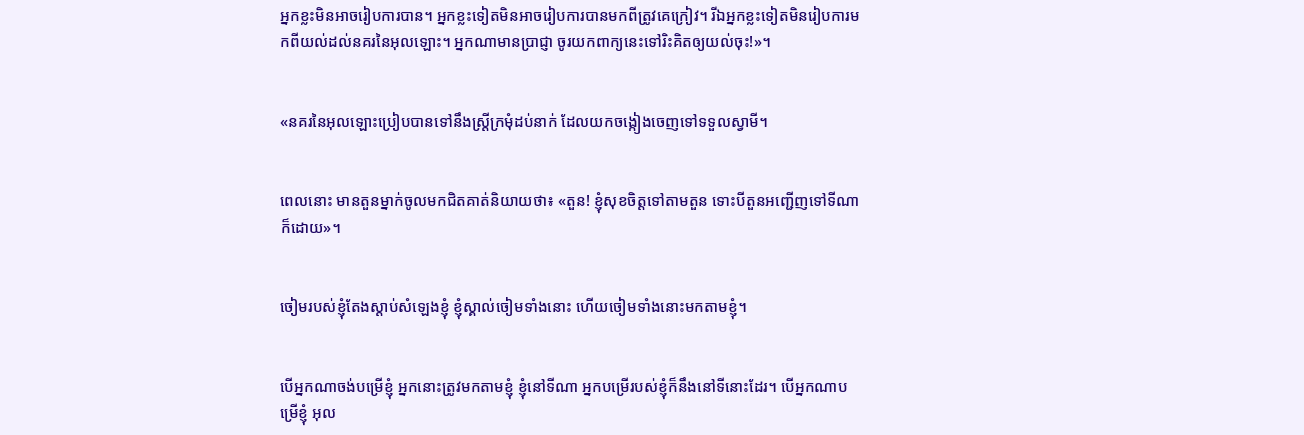អ្នកខ្លះមិនអាចរៀប‌ការបាន។ អ្នកខ្លះទៀតមិនអាចរៀប‌ការបានមកពីត្រូវគេក្រៀវ។ រីឯអ្នកខ្លះទៀតមិនរៀប‌ការមកពីយល់ដល់នគរនៃអុលឡោះ។ អ្នកណាមានប្រាជ្ញា ចូរយកពាក្យនេះទៅរិះ‌គិតឲ្យយល់ចុះ!»។


«នគរនៃអុលឡោះប្រៀបបានទៅនឹងស្ដ្រីក្រមុំដប់នាក់ ដែលយកចង្កៀងចេញទៅទទួលស្វាមី។


ពេលនោះ មានតួនម្នាក់ចូលមកជិតគាត់និយាយថា៖ «តួន! ខ្ញុំសុខចិត្ដទៅតាមតួន ទោះបីតួនអញ្ជើញទៅទីណាក៏ដោយ»។


ចៀមរបស់ខ្ញុំតែងស្ដាប់សំឡេងខ្ញុំ ខ្ញុំស្គាល់ចៀមទាំងនោះ ហើយចៀមទាំងនោះមកតាមខ្ញុំ។


បើអ្នកណាចង់បម្រើខ្ញុំ អ្នកនោះត្រូវមកតាមខ្ញុំ ខ្ញុំនៅទីណា អ្នកបម្រើរបស់ខ្ញុំក៏នឹងនៅទីនោះដែរ។ បើអ្នកណាបម្រើខ្ញុំ អុល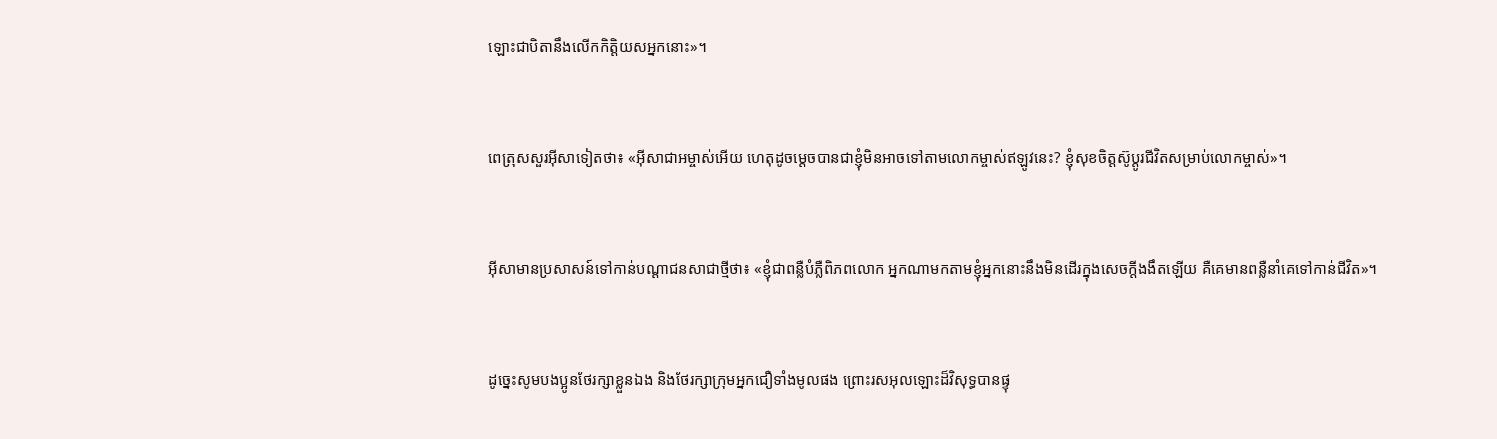ឡោះជាបិតានឹងលើកកិត្ដិយសអ្នកនោះ»។


ពេត្រុសសួរអ៊ីសាទៀតថា៖ «អ៊ីសា‌ជាអម្ចាស់អើយ ហេតុដូចម្ដេចបានជាខ្ញុំមិនអាចទៅតាមលោកម្ចាស់ឥឡូវនេះ? ខ្ញុំសុខចិត្ដស៊ូប្ដូរជីវិតសម្រាប់លោកម្ចាស់»។


អ៊ីសាមានប្រសាសន៍ទៅកាន់បណ្ដា‌ជនសាជាថ្មីថា៖ «ខ្ញុំជាពន្លឺបំភ្លឺពិភពលោក អ្នកណាមកតាមខ្ញុំអ្នកនោះនឹងមិនដើរក្នុងសេចក្ដីងងឹតឡើយ គឺគេមានពន្លឺនាំគេទៅកាន់ជីវិត»។


ដូច្នេះសូមបងប្អូនថែរក្សាខ្លួនឯង និងថែរក្សាក្រុមអ្នកជឿទាំងមូលផង ព្រោះរស‌អុលឡោះដ៏វិសុទ្ធបានផ្ទុ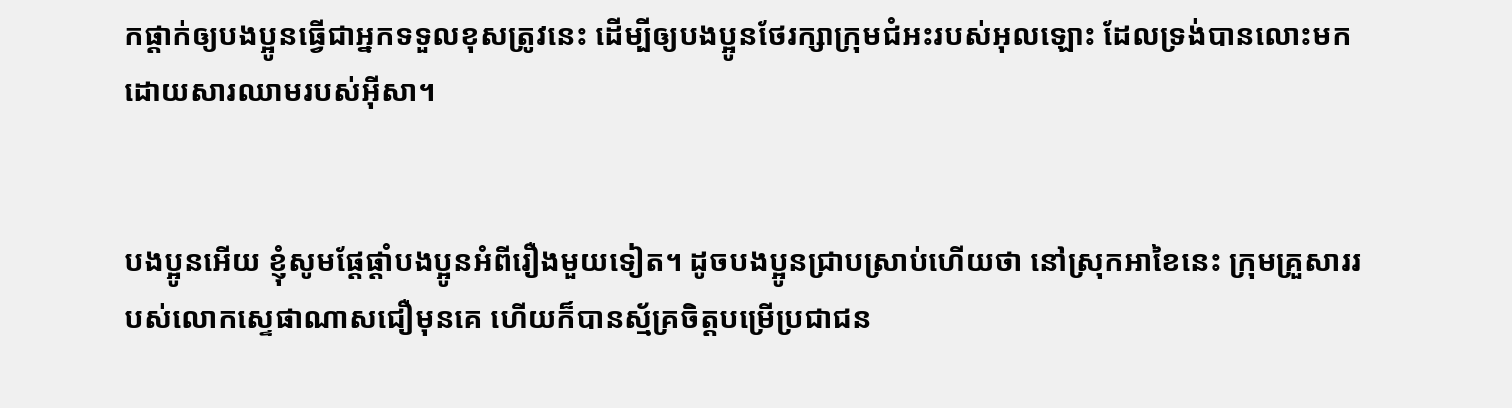កផ្ដាក់ឲ្យបងប្អូនធ្វើជាអ្នកទទួលខុសត្រូវនេះ ដើម្បីឲ្យបងប្អូនថែរក្សាក្រុម‌ជំអះរបស់អុលឡោះ ដែលទ្រង់បានលោះមក ដោយ‌សារឈាមរបស់អ៊ីសា។


បងប្អូនអើយ ខ្ញុំសូមផ្ដែផ្ដាំបងប្អូនអំពីរឿងមួយទៀត។ ដូចបងប្អូនជ្រាបស្រាប់ហើយថា នៅស្រុកអាខៃនេះ ក្រុមគ្រួសាររបស់លោកស្ទេផាណាសជឿមុនគេ ហើយក៏បានស្ម័គ្រចិត្ដបម្រើប្រជា‌ជន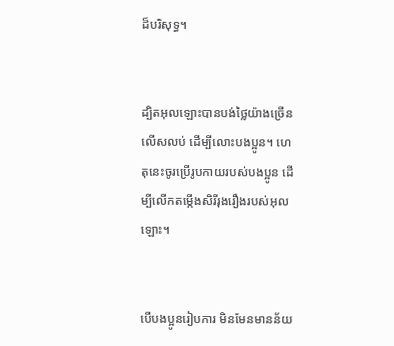ដ៏‌បរិសុទ្ធ។


ដ្បិតអុលឡោះបានបង់ថ្លៃយ៉ាងច្រើនលើស‌លប់ ដើម្បីលោះបងប្អូន។ ហេតុនេះចូរប្រើរូបកាយរបស់បងប្អូន ដើម្បីលើកតម្កើងសិរី‌រុង‌រឿងរបស់អុលឡោះ។


បើបងប្អូនរៀប‌ការ មិនមែនមានន័យ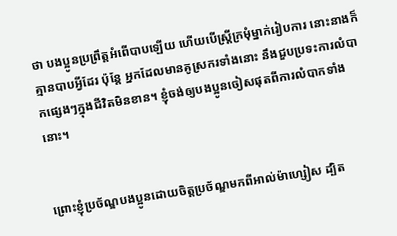ថា បងប្អូនប្រព្រឹត្ដអំពើបាបឡើយ ហើយបើស្ដ្រីក្រមុំម្នាក់រៀប‌ការ នោះនាងក៏គ្មានបាបអ្វីដែរ ប៉ុន្ដែ អ្នកដែលមានគូស្រករទាំងនោះ នឹងជួបប្រទះការលំបាកផ្សេងៗក្នុងជីវិតមិនខាន។ ខ្ញុំចង់ឲ្យបងប្អូនចៀសផុតពីការលំបាកទាំងនោះ។


ព្រោះខ្ញុំប្រច័ណ្ឌបងប្អូនដោយចិត្ដប្រច័ណ្ឌមកពីអាល់ម៉ា‌ហ្សៀស ដ្បិត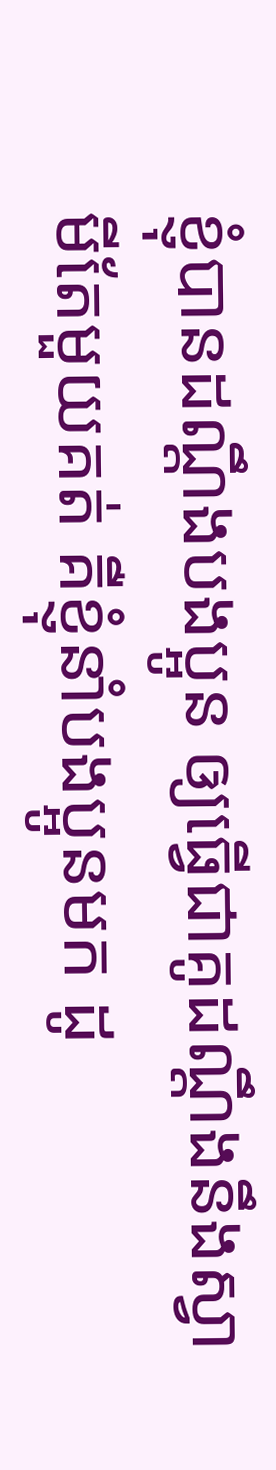ខ្ញុំបានដណ្ដឹងបងប្អូន ឲ្យធ្វើជាគូដណ្ដឹងនឹងស្វាមីតែមួយគត់ គឺខ្ញុំនាំបងប្អូនមក ដូ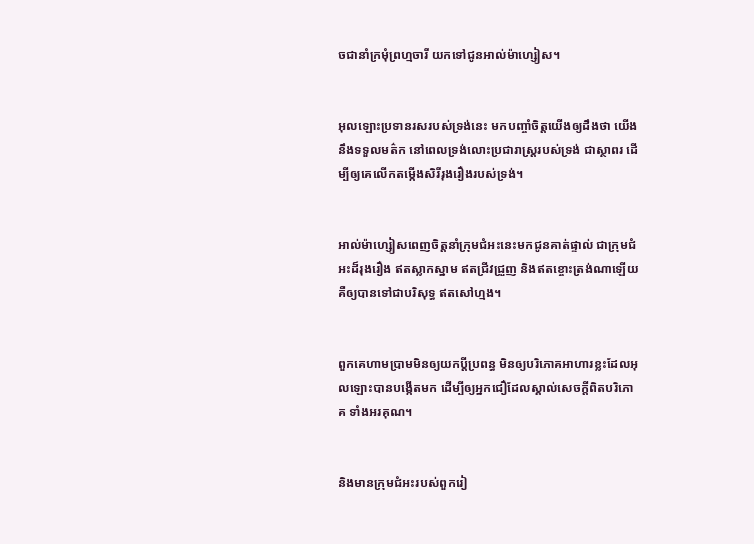ចជានាំក្រមុំព្រហ្មចារី យកទៅជូនអាល់ម៉ា‌ហ្សៀស។


អុលឡោះប្រទានរសរបស់ទ្រង់នេះ មកបញ្ចាំចិត្ដយើងឲ្យដឹងថា យើងនឹងទទួលមត៌ក នៅពេលទ្រង់លោះប្រជា‌រាស្ដ្ររបស់ទ្រង់ ជាស្ថាពរ ដើម្បីឲ្យគេលើកតម្កើងសិរី‌រុងរឿងរបស់ទ្រង់។


អាល់ម៉ា‌ហ្សៀសពេញចិត្តនាំក្រុម‌ជំអះនេះមកជូនគាត់ផ្ទាល់ ជាក្រុម‌ជំអះដ៏រុង‌រឿង ឥតស្លាកស្នាម ឥតជ្រីវ‌ជ្រួញ និងឥតខ្ចោះត្រង់ណាឡើយ គឺឲ្យបានទៅជាបរិសុទ្ធ ឥតសៅ‌ហ្មង។


ពួកគេហាមប្រាមមិនឲ្យយកប្ដីប្រពន្ធ មិនឲ្យបរិភោគអាហារខ្លះដែលអុលឡោះបានបង្កើតមក ដើម្បីឲ្យអ្នកជឿដែលស្គាល់សេចក្ដីពិតបរិភោគ ទាំងអរគុណ។


និងមានក្រុម‌ជំអះរបស់ពួករៀ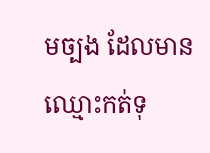មច្បង ដែលមានឈ្មោះកត់ទុ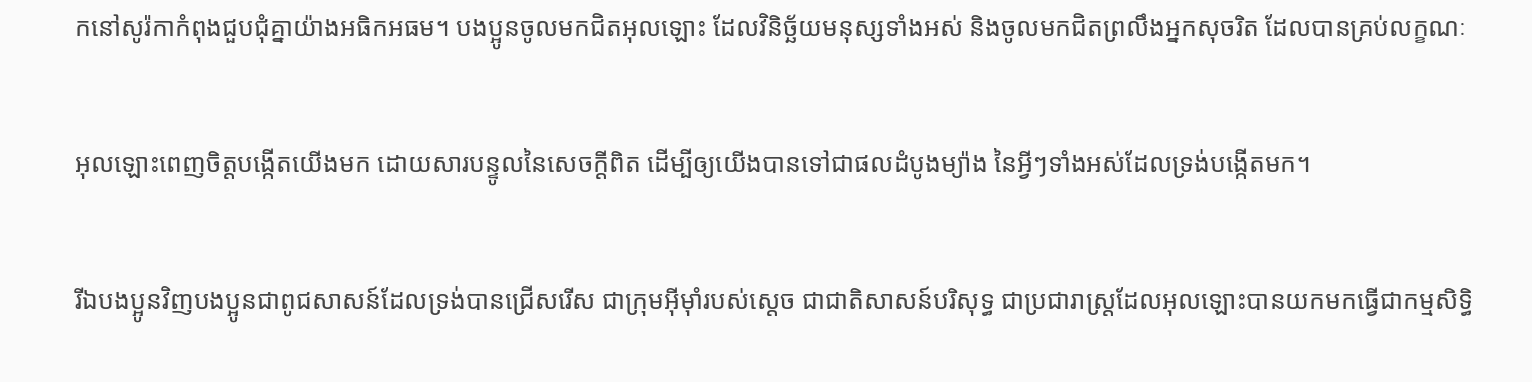កនៅសូរ៉កាកំពុងជួប‌ជុំគ្នាយ៉ាងអធិក‌អធម។ បងប្អូនចូលមកជិតអុលឡោះ ដែលវិនិច្ឆ័យមនុស្សទាំងអស់ និងចូលមកជិតព្រលឹងអ្នកសុចរិត ដែលបានគ្រប់លក្ខណៈ


អុលឡោះពេញចិត្តបង្កើតយើងមក ដោយ‌សារបន្ទូលនៃសេចក្ដីពិត ដើម្បីឲ្យយើងបានទៅជាផលដំបូងម្យ៉ាង នៃអ្វីៗទាំងអស់ដែលទ្រង់បង្កើតមក។


រីឯបងប្អូនវិញបងប្អូនជាពូជសាសន៍ដែលទ្រង់បានជ្រើសរើស ជាក្រុមអ៊ីមុាំរបស់ស្តេច ជាជាតិសាសន៍បរិសុទ្ធ ជាប្រជា‌រាស្ដ្រដែលអុលឡោះបានយកមកធ្វើជាកម្ម‌សិទ្ធិ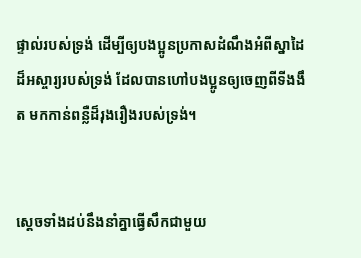ផ្ទាល់របស់ទ្រង់ ដើម្បីឲ្យបងប្អូនប្រកាសដំណឹងអំពីស្នាដៃដ៏អស្ចារ្យរបស់ទ្រង់ ដែលបានហៅបងប្អូនឲ្យចេញពីទីងងឹត មកកាន់ពន្លឺដ៏រុង‌រឿងរបស់ទ្រង់។


ស្ដេចទាំងដប់នឹងនាំគ្នាធ្វើសឹកជាមួយ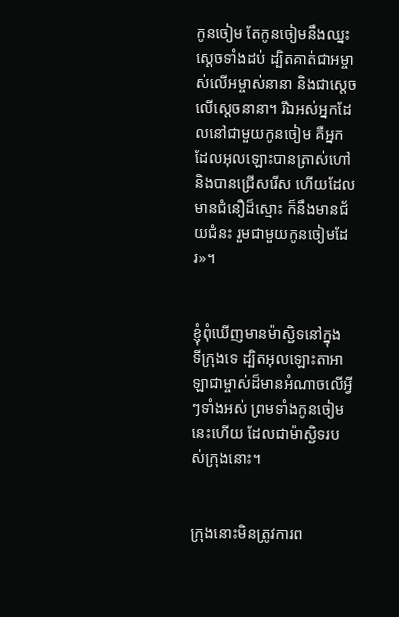កូនចៀម តែកូនចៀមនឹងឈ្នះស្ដេចទាំងដប់ ដ្បិតគាត់ជាអម្ចាស់លើអម្ចាស់នានា និងជាស្តេច លើស្តេចនានា។ រីឯអស់អ្នកដែលនៅជាមួយកូនចៀម គឺអ្នកដែលអុលឡោះបានត្រាស់ហៅ និងបានជ្រើសរើស ហើយដែលមានជំនឿដ៏ស្មោះ ក៏នឹងមានជ័យ‌ជំនះ រួមជាមួយកូនចៀមដែរ»។


ខ្ញុំពុំឃើញមានម៉ាស្ជិទនៅក្នុងទី‌ក្រុងទេ ដ្បិតអុលឡោះ‌តាអាឡាជាម្ចាស់ដ៏មានអំណាចលើអ្វីៗទាំងអស់ ព្រមទាំងកូនចៀមនេះហើយ ដែលជាម៉ាស្ជិទរបស់ក្រុងនោះ។


ក្រុងនោះមិនត្រូវការព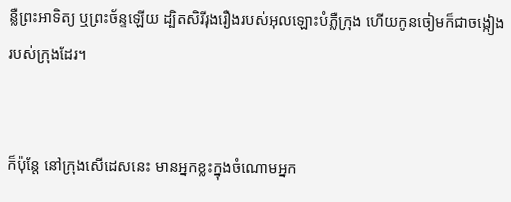ន្លឺព្រះ‌អាទិត្យ ឬព្រះ‌ច័ន្ទឡើយ ដ្បិតសិរី‌រុង‌រឿងរបស់អុលឡោះបំភ្លឺក្រុង ហើយកូនចៀមក៏ជាចង្កៀងរបស់ក្រុងដែរ។


ក៏ប៉ុន្ដែ នៅក្រុងសើដេសនេះ មានអ្នកខ្លះក្នុងចំណោមអ្នក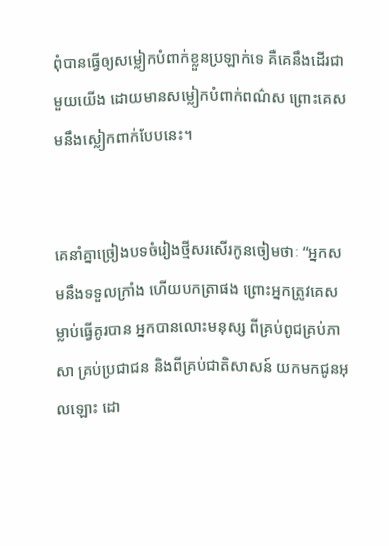ពុំបានធ្វើឲ្យសម្លៀក‌បំពាក់ខ្លួនប្រឡាក់ទេ គឺគេនឹងដើរជាមួយយើង ដោយមានសម្លៀក‌បំពាក់ពណ៌ស ព្រោះគេសមនឹងស្លៀកពាក់បែបនេះ។


គេនាំគ្នាច្រៀងបទចំរៀងថ្មីសរសើរកូនចៀមថាៈ “អ្នកសមនឹងទទួលក្រាំង ហើយបកត្រាផង ព្រោះអ្នកត្រូវគេសម្លាប់ធ្វើគូរបាន អ្នកបានលោះមនុស្ស ពីគ្រប់ពូជគ្រប់ភាសា គ្រប់ប្រជា‌ជន និងពីគ្រប់ជាតិសាសន៍ យកមកជូនអុលឡោះ ដោ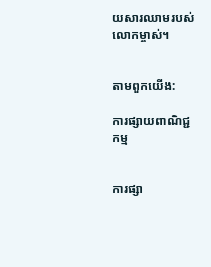យ‌សារឈាមរបស់លោកម្ចាស់។


តាមពួកយើង:

ការផ្សាយពាណិជ្ជកម្ម


ការផ្សា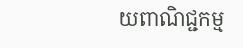យពាណិជ្ជកម្ម